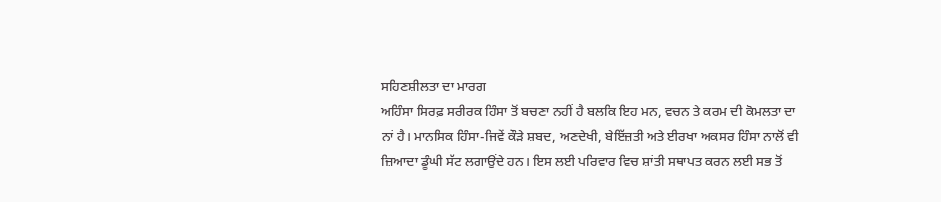ਸਹਿਣਸ਼ੀਲਤਾ ਦਾ ਮਾਰਗ
ਅਹਿੰਸਾ ਸਿਰਫ਼ ਸਰੀਰਕ ਹਿੰਸਾ ਤੋਂ ਬਚਣਾ ਨਹੀਂ ਹੈ ਬਲਕਿ ਇਹ ਮਨ, ਵਚਨ ਤੇ ਕਰਮ ਦੀ ਕੋਮਲਤਾ ਦਾ ਨਾਂ ਹੈ। ਮਾਨਸਿਕ ਹਿੰਸਾ-ਜਿਵੇਂ ਕੌੜੇ ਸ਼ਬਦ, ਅਣਦੇਖੀ, ਬੇਇੱਜ਼ਤੀ ਅਤੇ ਈਰਖਾ ਅਕਸਰ ਹਿੰਸਾ ਨਾਲੋਂ ਵੀ ਜ਼ਿਆਦਾ ਡੂੰਘੀ ਸੱਟ ਲਗਾਉਂਦੇ ਹਨ। ਇਸ ਲਈ ਪਰਿਵਾਰ ਵਿਚ ਸ਼ਾਂਤੀ ਸਥਾਪਤ ਕਰਨ ਲਈ ਸਭ ਤੋਂ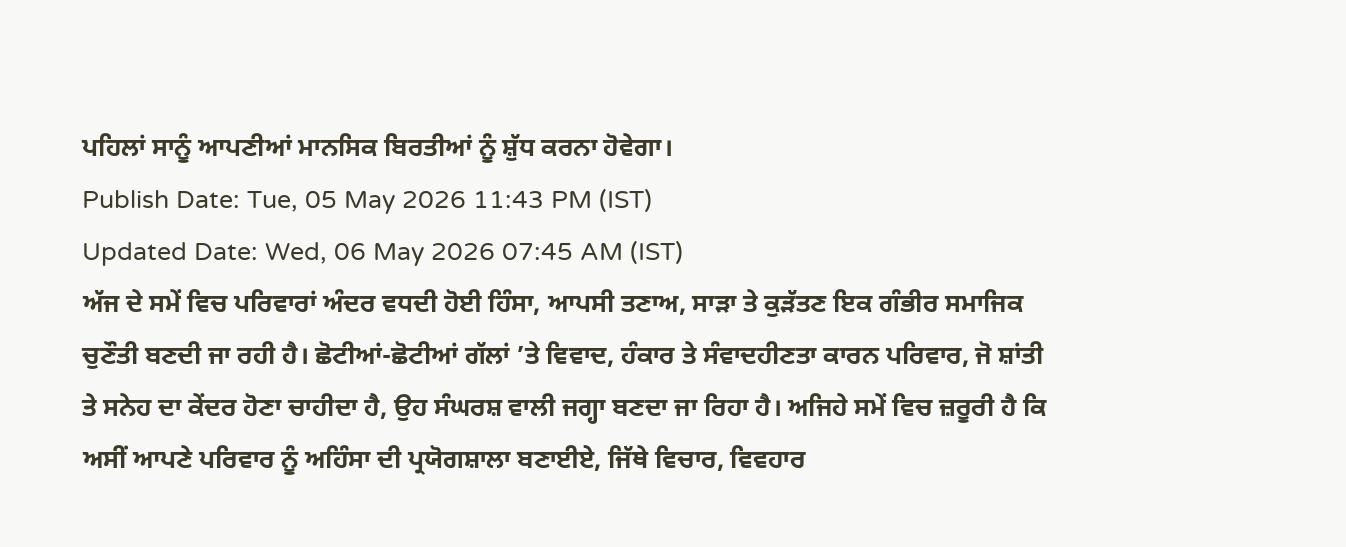ਪਹਿਲਾਂ ਸਾਨੂੰ ਆਪਣੀਆਂ ਮਾਨਸਿਕ ਬਿਰਤੀਆਂ ਨੂੰ ਸ਼ੁੱਧ ਕਰਨਾ ਹੋਵੇਗਾ।
Publish Date: Tue, 05 May 2026 11:43 PM (IST)
Updated Date: Wed, 06 May 2026 07:45 AM (IST)
ਅੱਜ ਦੇ ਸਮੇਂ ਵਿਚ ਪਰਿਵਾਰਾਂ ਅੰਦਰ ਵਧਦੀ ਹੋਈ ਹਿੰਸਾ, ਆਪਸੀ ਤਣਾਅ, ਸਾੜਾ ਤੇ ਕੁੜੱਤਣ ਇਕ ਗੰਭੀਰ ਸਮਾਜਿਕ ਚੁਣੌਤੀ ਬਣਦੀ ਜਾ ਰਹੀ ਹੈ। ਛੋਟੀਆਂ-ਛੋਟੀਆਂ ਗੱਲਾਂ ’ਤੇ ਵਿਵਾਦ, ਹੰਕਾਰ ਤੇ ਸੰਵਾਦਹੀਣਤਾ ਕਾਰਨ ਪਰਿਵਾਰ, ਜੋ ਸ਼ਾਂਤੀ ਤੇ ਸਨੇਹ ਦਾ ਕੇਂਦਰ ਹੋਣਾ ਚਾਹੀਦਾ ਹੈ, ਉਹ ਸੰਘਰਸ਼ ਵਾਲੀ ਜਗ੍ਹਾ ਬਣਦਾ ਜਾ ਰਿਹਾ ਹੈ। ਅਜਿਹੇ ਸਮੇਂ ਵਿਚ ਜ਼ਰੂਰੀ ਹੈ ਕਿ ਅਸੀਂ ਆਪਣੇ ਪਰਿਵਾਰ ਨੂੰ ਅਹਿੰਸਾ ਦੀ ਪ੍ਰਯੋਗਸ਼ਾਲਾ ਬਣਾਈਏ, ਜਿੱਥੇ ਵਿਚਾਰ, ਵਿਵਹਾਰ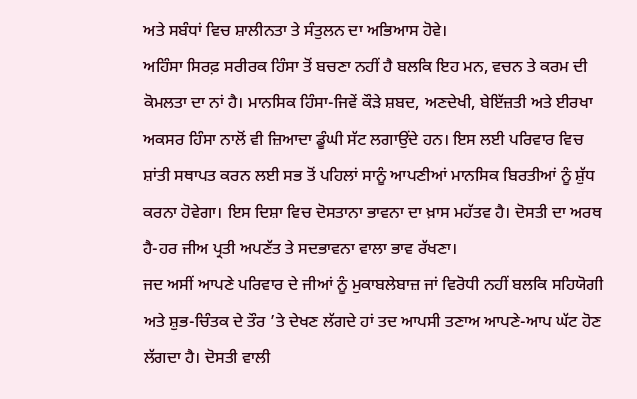ਅਤੇ ਸਬੰਧਾਂ ਵਿਚ ਸ਼ਾਲੀਨਤਾ ਤੇ ਸੰਤੁਲਨ ਦਾ ਅਭਿਆਸ ਹੋਵੇ।
ਅਹਿੰਸਾ ਸਿਰਫ਼ ਸਰੀਰਕ ਹਿੰਸਾ ਤੋਂ ਬਚਣਾ ਨਹੀਂ ਹੈ ਬਲਕਿ ਇਹ ਮਨ, ਵਚਨ ਤੇ ਕਰਮ ਦੀ ਕੋਮਲਤਾ ਦਾ ਨਾਂ ਹੈ। ਮਾਨਸਿਕ ਹਿੰਸਾ-ਜਿਵੇਂ ਕੌੜੇ ਸ਼ਬਦ, ਅਣਦੇਖੀ, ਬੇਇੱਜ਼ਤੀ ਅਤੇ ਈਰਖਾ ਅਕਸਰ ਹਿੰਸਾ ਨਾਲੋਂ ਵੀ ਜ਼ਿਆਦਾ ਡੂੰਘੀ ਸੱਟ ਲਗਾਉਂਦੇ ਹਨ। ਇਸ ਲਈ ਪਰਿਵਾਰ ਵਿਚ ਸ਼ਾਂਤੀ ਸਥਾਪਤ ਕਰਨ ਲਈ ਸਭ ਤੋਂ ਪਹਿਲਾਂ ਸਾਨੂੰ ਆਪਣੀਆਂ ਮਾਨਸਿਕ ਬਿਰਤੀਆਂ ਨੂੰ ਸ਼ੁੱਧ ਕਰਨਾ ਹੋਵੇਗਾ। ਇਸ ਦਿਸ਼ਾ ਵਿਚ ਦੋਸਤਾਨਾ ਭਾਵਨਾ ਦਾ ਖ਼ਾਸ ਮਹੱਤਵ ਹੈ। ਦੋਸਤੀ ਦਾ ਅਰਥ ਹੈ-ਹਰ ਜੀਅ ਪ੍ਰਤੀ ਅਪਣੱਤ ਤੇ ਸਦਭਾਵਨਾ ਵਾਲਾ ਭਾਵ ਰੱਖਣਾ।
ਜਦ ਅਸੀਂ ਆਪਣੇ ਪਰਿਵਾਰ ਦੇ ਜੀਆਂ ਨੂੰ ਮੁਕਾਬਲੇਬਾਜ਼ ਜਾਂ ਵਿਰੋਧੀ ਨਹੀਂ ਬਲਕਿ ਸਹਿਯੋਗੀ ਅਤੇ ਸ਼ੁਭ-ਚਿੰਤਕ ਦੇ ਤੌਰ ’ਤੇ ਦੇਖਣ ਲੱਗਦੇ ਹਾਂ ਤਦ ਆਪਸੀ ਤਣਾਅ ਆਪਣੇ-ਆਪ ਘੱਟ ਹੋਣ ਲੱਗਦਾ ਹੈ। ਦੋਸਤੀ ਵਾਲੀ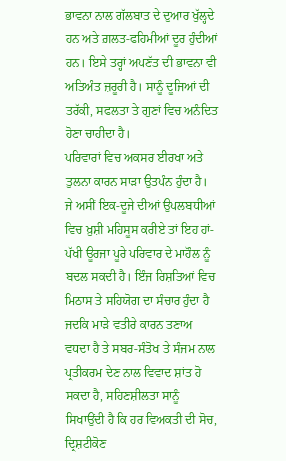ਭਾਵਨਾ ਨਾਲ ਗੱਲਬਾਤ ਦੇ ਦੁਆਰ ਖੁੱਲ੍ਹਦੇ ਹਨ ਅਤੇ ਗ਼ਲਤ-ਫਹਿਮੀਆਂ ਦੂਰ ਹੁੰਦੀਆਂ ਹਨ। ਇਸੇ ਤਰ੍ਹਾਂ ਅਪਣੱਤ ਦੀ ਭਾਵਨਾ ਵੀ ਅਤਿਅੰਤ ਜ਼ਰੂਰੀ ਹੈ। ਸਾਨੂੰ ਦੂਜਿਆਂ ਦੀ ਤਰੱਕੀ, ਸਫਲਤਾ ਤੇ ਗੁਣਾਂ ਵਿਚ ਅਨੰਦਿਤ ਹੋਣਾ ਚਾਹੀਦਾ ਹੈ।
ਪਰਿਵਾਰਾਂ ਵਿਚ ਅਕਸਰ ਈਰਖਾ ਅਤੇ ਤੁਲਨਾ ਕਾਰਨ ਸਾੜਾ ਉਤਪੰਨ ਹੁੰਦਾ ਹੈ। ਜੇ ਅਸੀਂ ਇਕ-ਦੂਜੇ ਦੀਆਂ ਉਪਲਬਧੀਆਂ ਵਿਚ ਖ਼ੁਸ਼ੀ ਮਹਿਸੂਸ ਕਰੀਏ ਤਾਂ ਇਹ ਹਾਂ-ਪੱਖੀ ਊਰਜਾ ਪੂਰੇ ਪਰਿਵਾਰ ਦੇ ਮਾਹੌਲ ਨੂੰ ਬਦਲ ਸਕਦੀ ਹੈ। ਇੰਜ ਰਿਸ਼ਤਿਆਂ ਵਿਚ ਮਿਠਾਸ ਤੇ ਸਹਿਯੋਗ ਦਾ ਸੰਚਾਰ ਹੁੰਦਾ ਹੈ ਜਦਕਿ ਮਾੜੇ ਵਤੀਰੇ ਕਾਰਨ ਤਣਾਅ ਵਧਦਾ ਹੈ ਤੇ ਸਬਰ-ਸੰਤੋਖ ਤੇ ਸੰਜਮ ਨਾਲ ਪ੍ਰਤੀਕਰਮ ਦੇਣ ਨਾਲ ਵਿਵਾਦ ਸ਼ਾਂਤ ਹੋ ਸਕਦਾ ਹੈ, ਸਹਿਣਸ਼ੀਲਤਾ ਸਾਨੂੰ ਸਿਖਾਉਂਦੀ ਹੈ ਕਿ ਹਰ ਵਿਅਕਤੀ ਦੀ ਸੋਚ, ਦ੍ਰਿਸ਼ਟੀਕੋਣ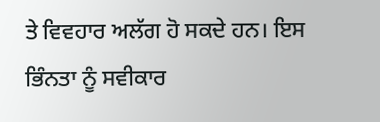ਤੇ ਵਿਵਹਾਰ ਅਲੱਗ ਹੋ ਸਕਦੇ ਹਨ। ਇਸ ਭਿੰਨਤਾ ਨੂੰ ਸਵੀਕਾਰ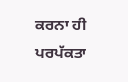ਕਰਨਾ ਹੀ ਪਰਪੱਕਤਾ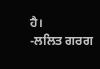ਹੈ।
-ਲਲਿਤ ਗਰਗ